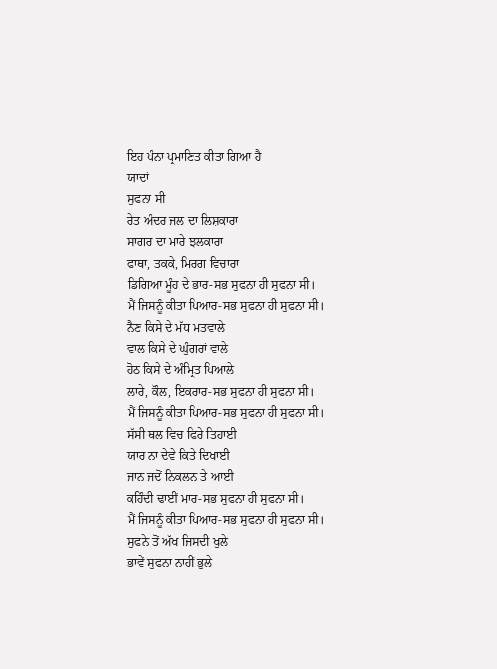ਇਹ ਪੰਨਾ ਪ੍ਰਮਾਣਿਤ ਕੀਤਾ ਗਿਆ ਹੈ
ਯਾਦਾਂ
ਸੁਫਨਾ ਸੀ
ਰੇਤ ਅੰਦਰ ਜਲ ਦਾ ਲਿਸ਼ਕਾਰਾ
ਸਾਗਰ ਦਾ ਮਾਰੇ ਝਲਕਾਰਾ
ਫਾਥਾ, ਤਕਕੇ, ਮਿਰਗ ਵਿਚਾਰਾ
ਡਿਗਿਆ ਮੂੰਹ ਦੇ ਭਾਰ-ਸਭ ਸੁਫਨਾ ਹੀ ਸੁਫਨਾ ਸੀ।
ਮੈਂ ਜਿਸਨੂੰ ਕੀਤਾ ਪਿਆਰ-ਸਭ ਸੁਫਨਾ ਹੀ ਸੁਫਨਾ ਸੀ।
ਨੈਣ ਕਿਸੇ ਦੇ ਮੱਧ ਮਤਵਾਲੇ
ਵਾਲ ਕਿਸੇ ਦੇ ਘੁੰਗਰਾਂ ਵਾਲੇ
ਹੋਠ ਕਿਸੇ ਦੇ ਅੰਮ੍ਰਿਤ ਪਿਆਲੇ
ਲਾਰੇ, ਕੌਲ, ਇਕਰਾਰ-ਸਭ ਸੁਫਨਾ ਹੀ ਸੁਫਨਾ ਸੀ।
ਮੈਂ ਜਿਸਨੂੰ ਕੀਤਾ ਪਿਆਰ-ਸਭ ਸੁਫਨਾ ਹੀ ਸੁਫਨਾ ਸੀ।
ਸੱਸੀ ਥਲ ਵਿਚ ਫਿਰੇ ਤਿਹਾਈ
ਯਾਰ ਨਾ ਦੇਵੇ ਕਿਤੇ ਦਿਖਾਈ
ਜਾਨ ਜਦੋਂ ਨਿਕਲਨ ਤੇ ਆਈ
ਕਹਿੰਦੀ ਢਾਈਂ ਮਾਰ-ਸਭ ਸੁਫਨਾ ਹੀ ਸੁਫਨਾ ਸੀ।
ਮੈਂ ਜਿਸਨੂੰ ਕੀਤਾ ਪਿਆਰ-ਸਭ ਸੁਫਨਾ ਹੀ ਸੁਫਨਾ ਸੀ।
ਸੁਫਨੇ ਤੋਂ ਅੱਖ ਜਿਸਦੀ ਖੁਲੇ
ਭਾਵੇਂ ਸੁਫਨਾ ਨਾਹੀਂ ਭੁਲੇ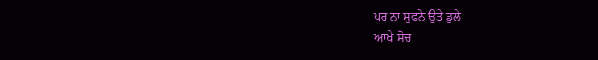ਪਰ ਨਾ ਸੁਫਨੇ ਉਤੇ ਡੁਲੇ
ਆਖੇ ਸੋਚ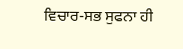ਵਿਚਾਰ-ਸਭ ਸੁਫਨਾ ਹੀ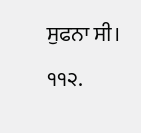ਸੁਫਨਾ ਸੀ।
੧੧੨.